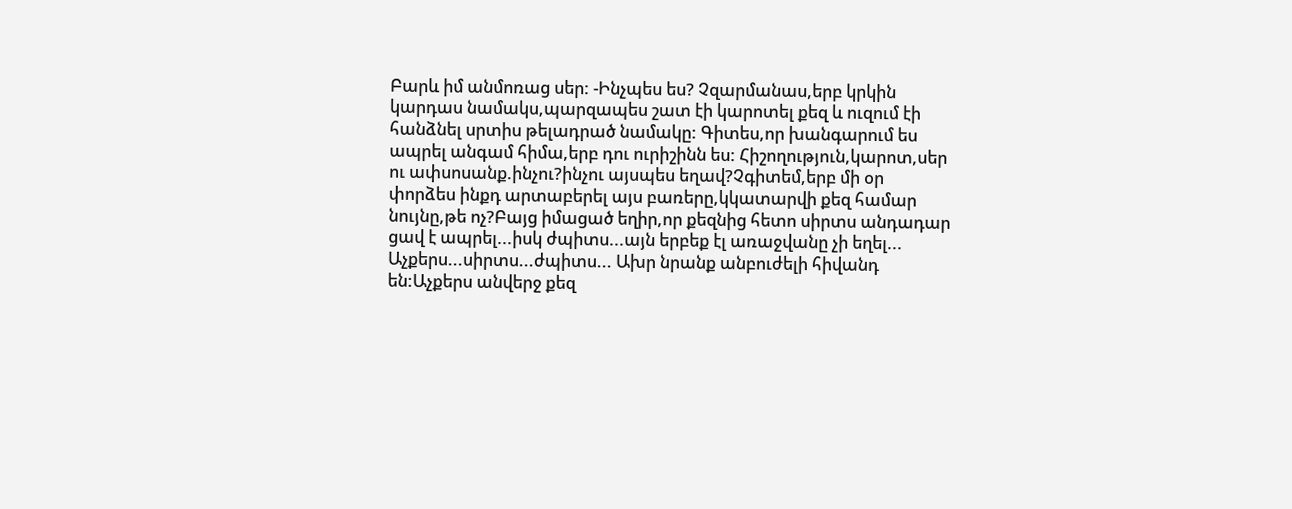Բարև իմ անմոռաց սեր: -Ինչպես ես? Չզարմանաս,երբ կրկին կարդաս նամակս,պարզապես շատ էի կարոտել քեզ և ուզում էի հանձնել սրտիս թելադրած նամակը: Գիտես,որ խանգարում ես ապրել անգամ հիմա,երբ դու ուրիշինն ես: Հիշողություն,կարոտ,սեր ու ափսոսանք.ինչու?ինչու այսպես եղավ?Չգիտեմ,երբ մի օր փորձես ինքդ արտաբերել այս բառերը,կկատարվի քեզ համար նույնը,թե ոչ?Բայց իմացած եղիր,որ քեզնից հետո սիրտս անդադար ցավ է ապրել...իսկ ժպիտս...այն երբեք էլ առաջվանը չի եղել... Աչքերս...սիրտս...ժպիտս... Ախր նրանք անբուժելի հիվանդ են:Աչքերս անվերջ քեզ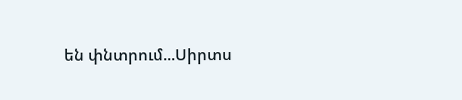են փնտրում...Սիրտս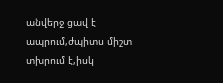անվերջ ցավ է ապրում,ժպիտս միշտ տխրում է,իսկ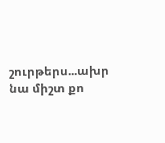շուրթերս...ախր նա միշտ քո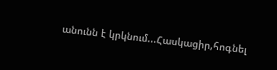անունն է կրկնում...Հասկացիր,հոգնել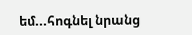եմ...հոգնել նրանց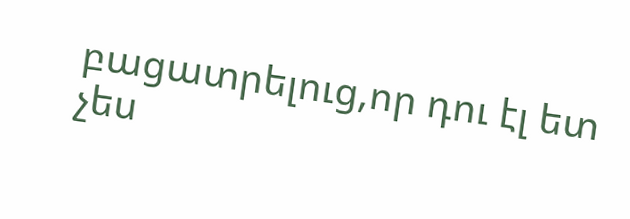բացատրելուց,որ դու էլ ետ չես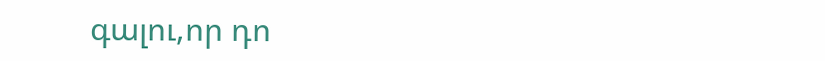գալու,որ դո